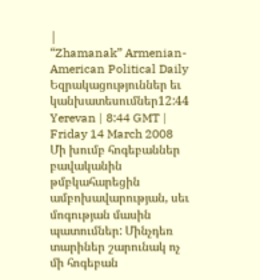|
“Zhamanak” Armenian-American Political Daily
Եզրակացություններ եւ կանխատեսումներ12:44 Yerevan | 8:44 GMT | Friday 14 March 2008 Մի խումբ հոգեբաններ բավականին թմբկահարեցին ամբոխավարության, սեւ մոգության մասին պատումներ: Մինչդեռ տարիներ շարունակ ոչ մի հոգեբան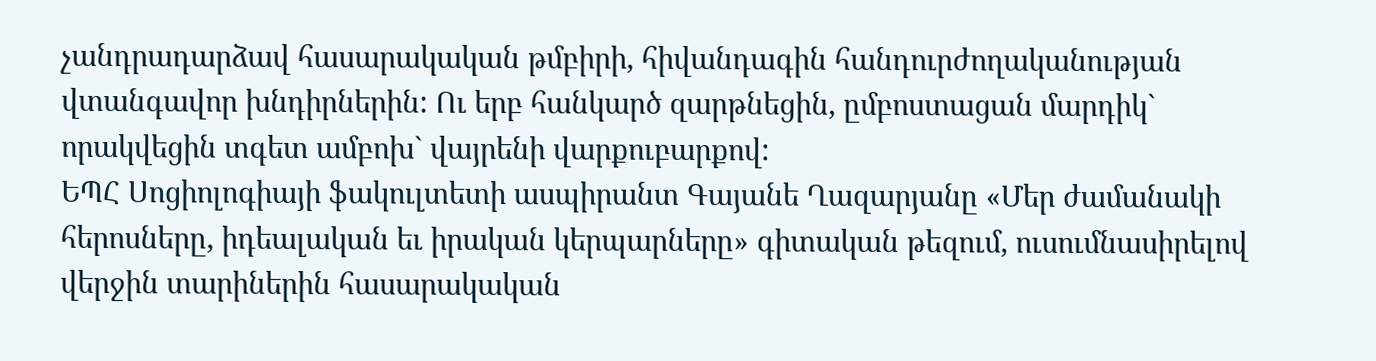չանդրադարձավ հասարակական թմբիրի, հիվանդագին հանդուրժողականության վտանգավոր խնդիրներին: Ու երբ հանկարծ զարթնեցին, ըմբոստացան մարդիկ` որակվեցին տգետ ամբոխ` վայրենի վարքուբարքով:
ԵՊՀ Սոցիոլոգիայի ֆակուլտետի ասպիրանտ Գայանե Ղազարյանը «Մեր ժամանակի հերոսները, իդեալական եւ իրական կերպարները» գիտական թեզում, ուսումնասիրելով վերջին տարիներին հասարակական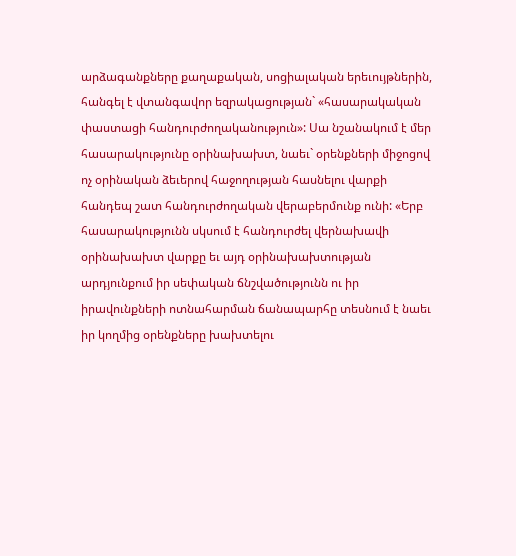արձագանքները քաղաքական, սոցիալական երեւույթներին, հանգել է վտանգավոր եզրակացության` «հասարակական փաստացի հանդուրժողականություն»: Սա նշանակում է մեր հասարակությունը օրինախախտ, նաեւ` օրենքների միջոցով ոչ օրինական ձեւերով հաջողության հասնելու վարքի հանդեպ շատ հանդուրժողական վերաբերմունք ունի: «Երբ հասարակությունն սկսում է հանդուրժել վերնախավի օրինախախտ վարքը եւ այդ օրինախախտության արդյունքում իր սեփական ճնշվածությունն ու իր իրավունքների ոտնահարման ճանապարհը տեսնում է նաեւ իր կողմից օրենքները խախտելու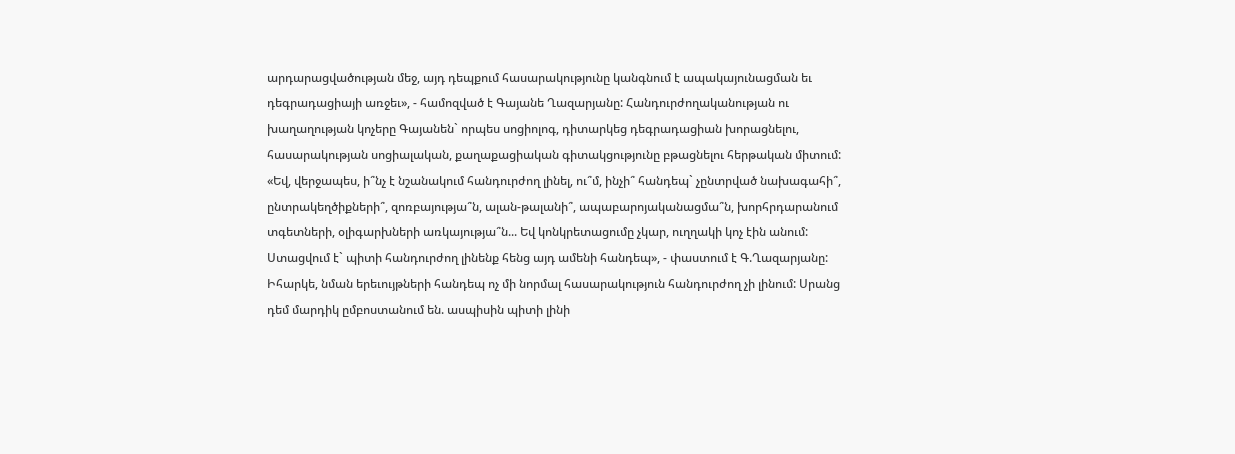արդարացվածության մեջ, այդ դեպքում հասարակությունը կանգնում է ապակայունացման եւ դեգրադացիայի առջեւ», - համոզված է Գայանե Ղազարյանը: Հանդուրժողականության ու խաղաղության կոչերը Գայանեն` որպես սոցիոլոգ, դիտարկեց դեգրադացիան խորացնելու, հասարակության սոցիալական, քաղաքացիական գիտակցությունը բթացնելու հերթական միտում: «Եվ, վերջապես, ի՞նչ է նշանակում հանդուրժող լինել, ու՞մ, ինչի՞ հանդեպ` չընտրված նախագահի՞, ընտրակեղծիքների՞, զոռբայությա՞ն, ալան-թալանի՞, ապաբարոյականացմա՞ն, խորհրդարանում տգետների, օլիգարխների առկայությա՞ն... Եվ կոնկրետացումը չկար, ուղղակի կոչ էին անում: Ստացվում է` պիտի հանդուրժող լինենք հենց այդ ամենի հանդեպ», - փաստում է Գ.Ղազարյանը: Իհարկե, նման երեւույթների հանդեպ ոչ մի նորմալ հասարակություն հանդուրժող չի լինում: Սրանց դեմ մարդիկ ըմբոստանում են. ասպիսին պիտի լինի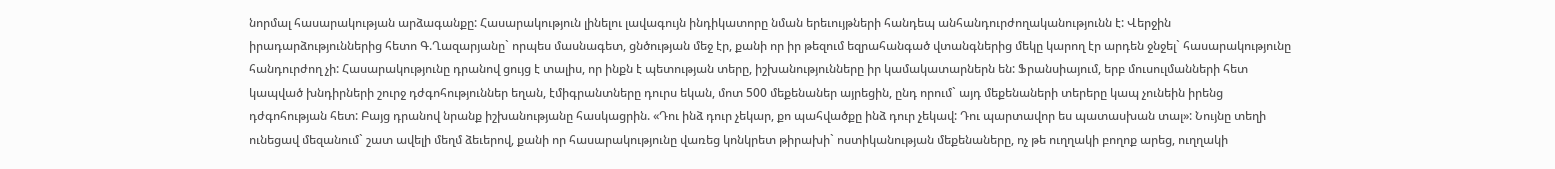նորմալ հասարակության արձագանքը: Հասարակություն լինելու լավագույն ինդիկատորը նման երեւույթների հանդեպ անհանդուրժողականությունն է: Վերջին իրադարձություններից հետո Գ.Ղազարյանը` որպես մասնագետ, ցնծության մեջ էր, քանի որ իր թեզում եզրահանգած վտանգներից մեկը կարող էր արդեն ջնջել` հասարակությունը հանդուրժող չի: Հասարակությունը դրանով ցույց է տալիս, որ ինքն է պետության տերը, իշխանությունները իր կամակատարներն են: Ֆրանսիայում, երբ մուսուլմանների հետ կապված խնդիրների շուրջ դժգոհություններ եղան, էմիգրանտները դուրս եկան, մոտ 500 մեքենաներ այրեցին, ընդ որում` այդ մեքենաների տերերը կապ չունեին իրենց դժգոհության հետ: Բայց դրանով նրանք իշխանությանը հասկացրին. «Դու ինձ դուր չեկար, քո պահվածքը ինձ դուր չեկավ: Դու պարտավոր ես պատասխան տալ»: Նույնը տեղի ունեցավ մեզանում` շատ ավելի մեղմ ձեւերով, քանի որ հասարակությունը վառեց կոնկրետ թիրախի` ոստիկանության մեքենաները, ոչ թե ուղղակի բողոք արեց, ուղղակի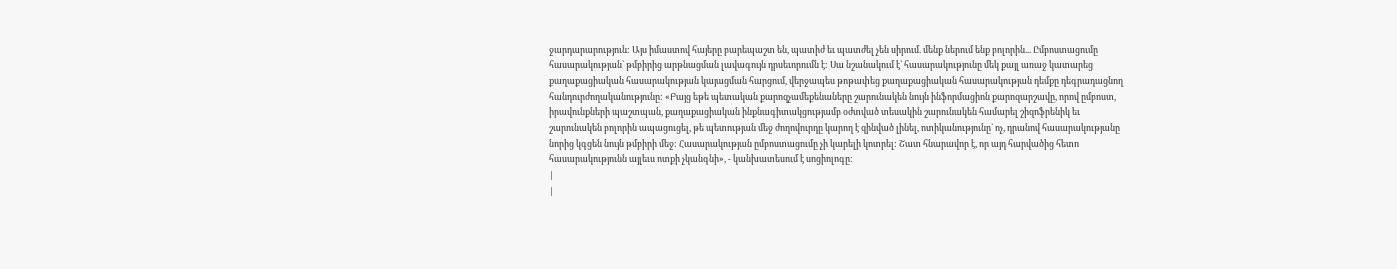ջարդարարություն: Այս իմաստով հայերը բարեպաշտ են, պատիժ եւ պատժել չեն սիրում. մենք ներում ենք բոլորին... Ըմբոստացումը հասարակության` թմբիրից արթնացման լավագույն դրսեւորումն է: Սա նշանակում է` հասարակությունը մեկ քայլ առաջ կատարեց քաղաքացիական հասարակության կայացման հարցում, վերջապես թոթափեց քաղաքացիական հասարակության դեմքը դեգրադացնող հանդուրժողականությունը: «Բայց եթե պետական քարոզչամեքենաները շարունակեն նույն ինֆորմացիոն քարոզարշավը, որով ըմբոստ, իրավունքների պաշտպան, քաղաքացիական ինքնագիտակցությամբ օժտված տեսակին շարունակեն համարել շիզոֆրենիկ եւ շարունակեն բոլորին ապացուցել, թե պետության մեջ ժողովուրդը կարող է զինված լինել, ոտիկանությունը` ոչ, դրանով հասարակությանը նորից կգցեն նույն թմբիրի մեջ: Հասարակության ըմբոստացումը չի կարելի կոտրել: Շատ հնարավոր է, որ այդ հարվածից հետո հասարակությունն այլեւս ոտքի չկանգնի», - կանխատեսում է սոցիոլոգը:
|
|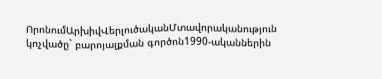ՈրոնումԱրխիվՎերլուծականՄտավորականություն կոչվածը` բարոյալքման գործոն1990-ականներին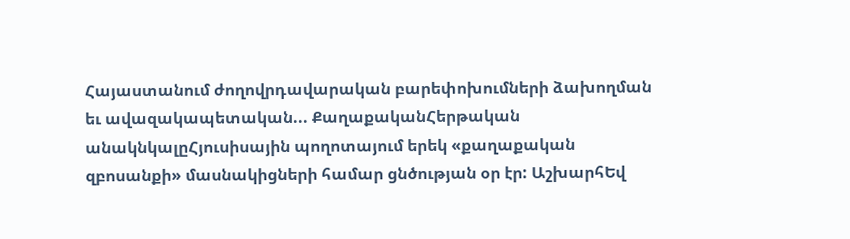Հայաստանում ժողովրդավարական բարեփոխումների ձախողման եւ ավազակապետական... ՔաղաքականՀերթական անակնկալըՀյուսիսային պողոտայում երեկ «քաղաքական զբոսանքի» մասնակիցների համար ցնծության օր էր: ԱշխարհԵվ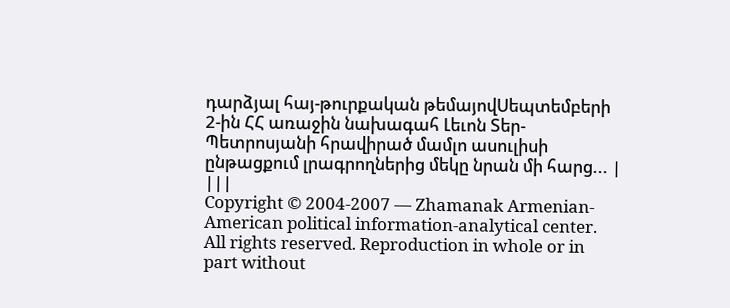դարձյալ հայ-թուրքական թեմայովՍեպտեմբերի 2-ին ՀՀ առաջին նախագահ Լեւոն Տեր-Պետրոսյանի հրավիրած մամլո ասուլիսի ընթացքում լրագրողներից մեկը նրան մի հարց... |
|||
Copyright © 2004-2007 — Zhamanak Armenian-American political information-analytical center. All rights reserved. Reproduction in whole or in part without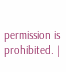permission is prohibited. |